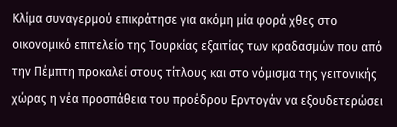Κλίμα συναγερμού επικράτησε για ακόμη μία φορά χθες στο οικονομικό επιτελείο της Τουρκίας εξαιτίας των κραδασμών που από την Πέμπτη προκαλεί στους τίτλους και στο νόμισμα της γειτονικής χώρας η νέα προσπάθεια του προέδρου Ερντογάν να εξουδετερώσει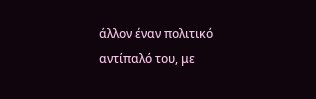άλλον έναν πολιτικό αντίπαλό του, με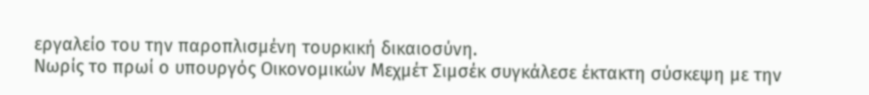εργαλείο του την παροπλισμένη τουρκική δικαιοσύνη.
Νωρίς το πρωί ο υπουργός Οικονομικών Μεχμέτ Σιμσέκ συγκάλεσε έκτακτη σύσκεψη με την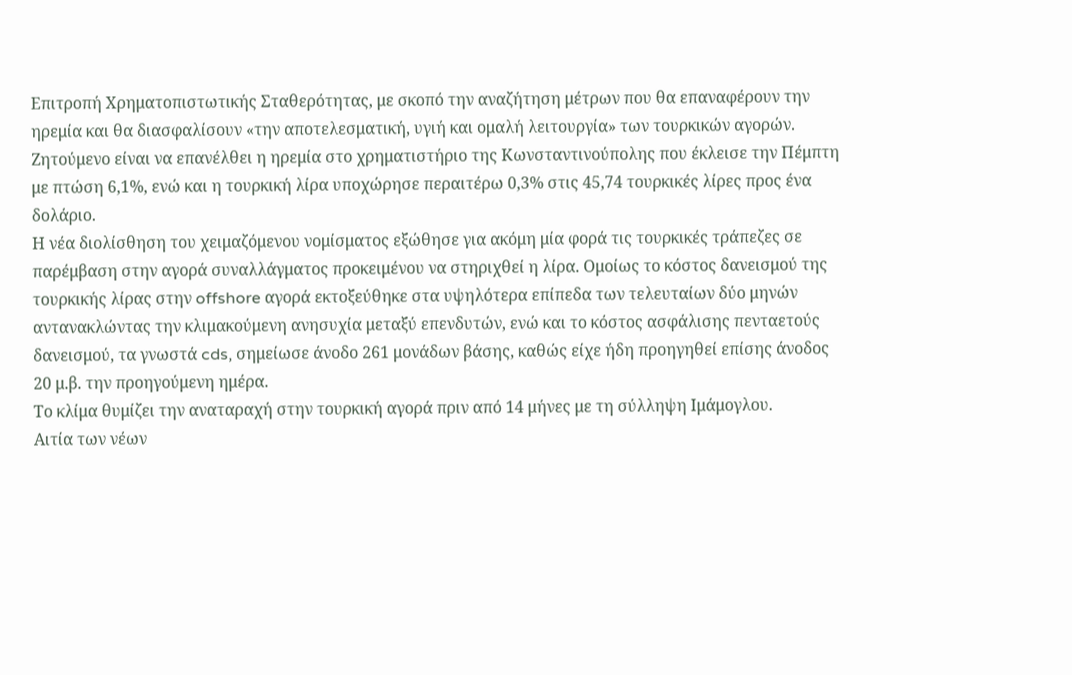Επιτροπή Χρηματοπιστωτικής Σταθερότητας, με σκοπό την αναζήτηση μέτρων που θα επαναφέρουν την ηρεμία και θα διασφαλίσουν «την αποτελεσματική, υγιή και ομαλή λειτουργία» των τουρκικών αγορών.
Ζητούμενο είναι να επανέλθει η ηρεμία στο χρηματιστήριο της Κωνσταντινούπολης που έκλεισε την Πέμπτη με πτώση 6,1%, ενώ και η τουρκική λίρα υποχώρησε περαιτέρω 0,3% στις 45,74 τουρκικές λίρες προς ένα δολάριο.
Η νέα διολίσθηση του χειμαζόμενου νομίσματος εξώθησε για ακόμη μία φορά τις τουρκικές τράπεζες σε παρέμβαση στην αγορά συναλλάγματος προκειμένου να στηριχθεί η λίρα. Ομοίως το κόστος δανεισμού της τουρκικής λίρας στην offshore αγορά εκτοξεύθηκε στα υψηλότερα επίπεδα των τελευταίων δύο μηνών αντανακλώντας την κλιμακούμενη ανησυχία μεταξύ επενδυτών, ενώ και το κόστος ασφάλισης πενταετούς δανεισμού, τα γνωστά cds, σημείωσε άνοδο 261 μονάδων βάσης, καθώς είχε ήδη προηγηθεί επίσης άνοδος 20 μ.β. την προηγούμενη ημέρα.
Το κλίμα θυμίζει την αναταραχή στην τουρκική αγορά πριν από 14 μήνες με τη σύλληψη Ιμάμογλου.
Αιτία των νέων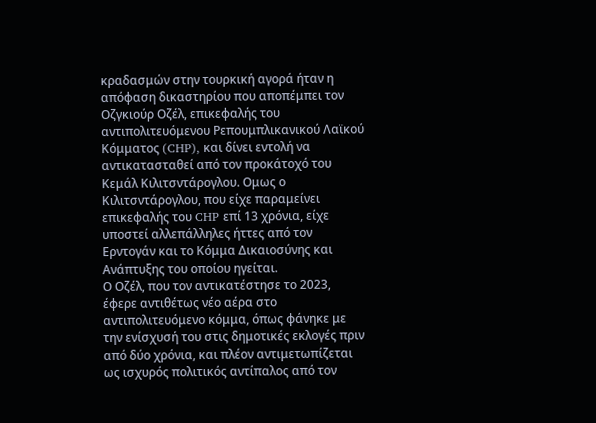κραδασμών στην τουρκική αγορά ήταν η απόφαση δικαστηρίου που αποπέμπει τον Οζγκιούρ Οζέλ, επικεφαλής του αντιπολιτευόμενου Ρεπουμπλικανικού Λαϊκού Κόμματος (CHP), και δίνει εντολή να αντικατασταθεί από τον προκάτοχό του Κεμάλ Κιλιτσντάρογλου. Ομως ο Κιλιτσντάρογλου, που είχε παραμείνει επικεφαλής του CHP επί 13 χρόνια, είχε υποστεί αλλεπάλληλες ήττες από τον Ερντογάν και το Κόμμα Δικαιοσύνης και Ανάπτυξης του οποίου ηγείται.
Ο Οζέλ, που τον αντικατέστησε το 2023, έφερε αντιθέτως νέο αέρα στο αντιπολιτευόμενο κόμμα, όπως φάνηκε με την ενίσχυσή του στις δημοτικές εκλογές πριν από δύο χρόνια, και πλέον αντιμετωπίζεται ως ισχυρός πολιτικός αντίπαλος από τον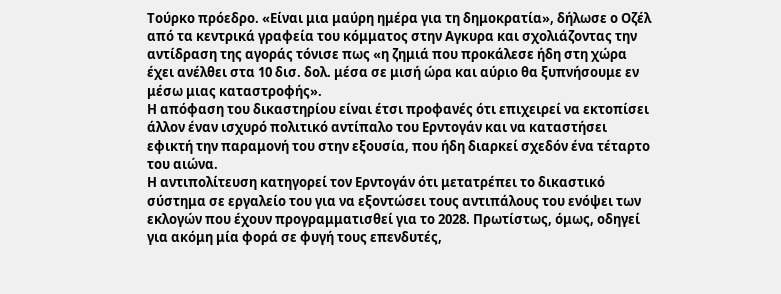Τούρκο πρόεδρο. «Είναι μια μαύρη ημέρα για τη δημοκρατία», δήλωσε ο Οζέλ από τα κεντρικά γραφεία του κόμματος στην Αγκυρα και σχολιάζοντας την αντίδραση της αγοράς τόνισε πως «η ζημιά που προκάλεσε ήδη στη χώρα έχει ανέλθει στα 10 δισ. δολ. μέσα σε μισή ώρα και αύριο θα ξυπνήσουμε εν μέσω μιας καταστροφής».
Η απόφαση του δικαστηρίου είναι έτσι προφανές ότι επιχειρεί να εκτοπίσει άλλον έναν ισχυρό πολιτικό αντίπαλο του Ερντογάν και να καταστήσει εφικτή την παραμονή του στην εξουσία, που ήδη διαρκεί σχεδόν ένα τέταρτο του αιώνα.
Η αντιπολίτευση κατηγορεί τον Ερντογάν ότι μετατρέπει το δικαστικό σύστημα σε εργαλείο του για να εξοντώσει τους αντιπάλους του ενόψει των εκλογών που έχουν προγραμματισθεί για το 2028. Πρωτίστως, όμως, οδηγεί για ακόμη μία φορά σε φυγή τους επενδυτές,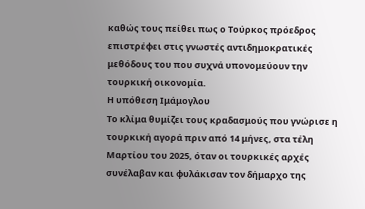καθώς τους πείθει πως ο Τούρκος πρόεδρος επιστρέφει στις γνωστές αντιδημοκρατικές μεθόδους του που συχνά υπονομεύουν την τουρκική οικονομία.
Η υπόθεση Ιμάμογλου
Το κλίμα θυμίζει τους κραδασμούς που γνώρισε η τουρκική αγορά πριν από 14 μήνες, στα τέλη Μαρτίου του 2025, όταν οι τουρκικές αρχές συνέλαβαν και φυλάκισαν τον δήμαρχο της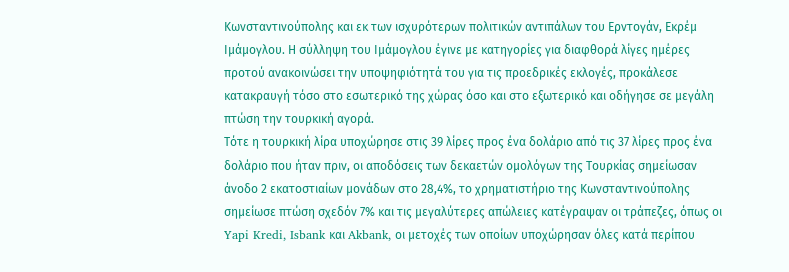Κωνσταντινούπολης και εκ των ισχυρότερων πολιτικών αντιπάλων του Ερντογάν, Εκρέμ Ιμάμογλου. Η σύλληψη του Ιμάμογλου έγινε με κατηγορίες για διαφθορά λίγες ημέρες προτού ανακοινώσει την υποψηφιότητά του για τις προεδρικές εκλογές, προκάλεσε κατακραυγή τόσο στο εσωτερικό της χώρας όσο και στο εξωτερικό και οδήγησε σε μεγάλη πτώση την τουρκική αγορά.
Τότε η τουρκική λίρα υποχώρησε στις 39 λίρες προς ένα δολάριο από τις 37 λίρες προς ένα δολάριο που ήταν πριν, οι αποδόσεις των δεκαετών ομολόγων της Τουρκίας σημείωσαν άνοδο 2 εκατοστιαίων μονάδων στο 28,4%, το χρηματιστήριο της Κωνσταντινούπολης σημείωσε πτώση σχεδόν 7% και τις μεγαλύτερες απώλειες κατέγραψαν οι τράπεζες, όπως οι Yapi Kredi, Isbank και Akbank, οι μετοχές των οποίων υποχώρησαν όλες κατά περίπου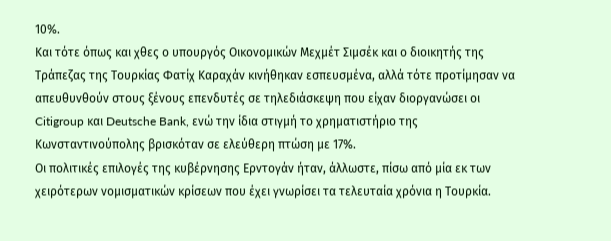10%.
Και τότε όπως και χθες ο υπουργός Οικονομικών Μεχμέτ Σιμσέκ και ο διοικητής της Τράπεζας της Τουρκίας Φατίχ Καραχάν κινήθηκαν εσπευσμένα, αλλά τότε προτίμησαν να απευθυνθούν στους ξένους επενδυτές σε τηλεδιάσκεψη που είχαν διοργανώσει οι Citigroup και Deutsche Bank, ενώ την ίδια στιγμή το χρηματιστήριο της Κωνσταντινούπολης βρισκόταν σε ελεύθερη πτώση με 17%.
Οι πολιτικές επιλογές της κυβέρνησης Ερντογάν ήταν, άλλωστε, πίσω από μία εκ των χειρότερων νομισματικών κρίσεων που έχει γνωρίσει τα τελευταία χρόνια η Τουρκία.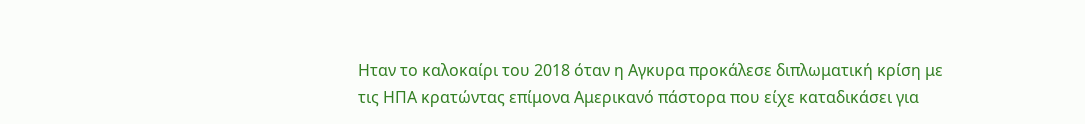Ηταν το καλοκαίρι του 2018 όταν η Αγκυρα προκάλεσε διπλωματική κρίση με τις ΗΠΑ κρατώντας επίμονα Αμερικανό πάστορα που είχε καταδικάσει για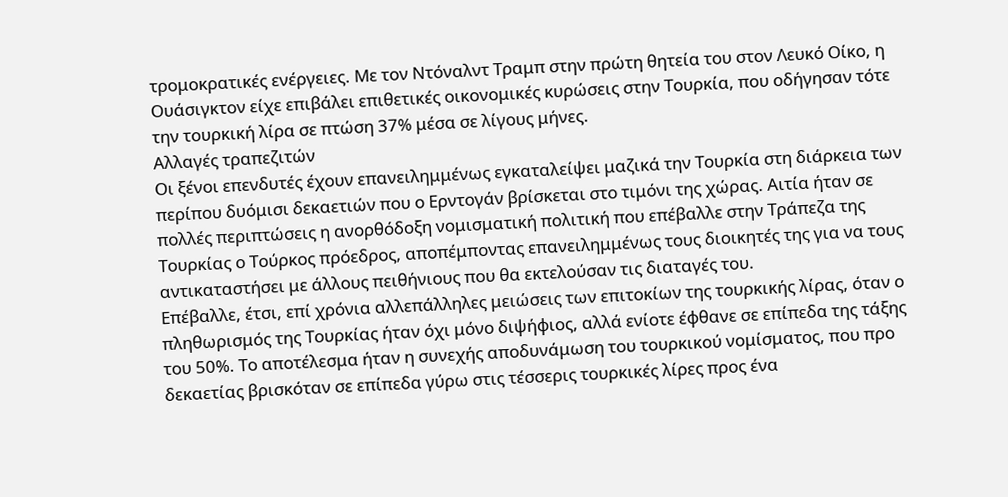τρομοκρατικές ενέργειες. Με τον Ντόναλντ Τραμπ στην πρώτη θητεία του στον Λευκό Οίκο, η Ουάσιγκτον είχε επιβάλει επιθετικές οικονομικές κυρώσεις στην Τουρκία, που οδήγησαν τότε την τουρκική λίρα σε πτώση 37% μέσα σε λίγους μήνες.
Αλλαγές τραπεζιτών
Οι ξένοι επενδυτές έχουν επανειλημμένως εγκαταλείψει μαζικά την Τουρκία στη διάρκεια των περίπου δυόμισι δεκαετιών που ο Ερντογάν βρίσκεται στο τιμόνι της χώρας. Αιτία ήταν σε πολλές περιπτώσεις η ανορθόδοξη νομισματική πολιτική που επέβαλλε στην Τράπεζα της Τουρκίας ο Τούρκος πρόεδρος, αποπέμποντας επανειλημμένως τους διοικητές της για να τους αντικαταστήσει με άλλους πειθήνιους που θα εκτελούσαν τις διαταγές του.
Επέβαλλε, έτσι, επί χρόνια αλλεπάλληλες μειώσεις των επιτοκίων της τουρκικής λίρας, όταν ο πληθωρισμός της Τουρκίας ήταν όχι μόνο διψήφιος, αλλά ενίοτε έφθανε σε επίπεδα της τάξης του 50%. Το αποτέλεσμα ήταν η συνεχής αποδυνάμωση του τουρκικού νομίσματος, που προ δεκαετίας βρισκόταν σε επίπεδα γύρω στις τέσσερις τουρκικές λίρες προς ένα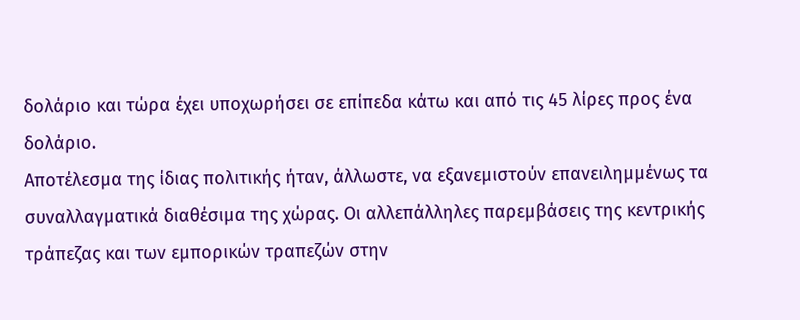δολάριο και τώρα έχει υποχωρήσει σε επίπεδα κάτω και από τις 45 λίρες προς ένα δολάριο.
Αποτέλεσμα της ίδιας πολιτικής ήταν, άλλωστε, να εξανεμιστούν επανειλημμένως τα συναλλαγματικά διαθέσιμα της χώρας. Οι αλλεπάλληλες παρεμβάσεις της κεντρικής τράπεζας και των εμπορικών τραπεζών στην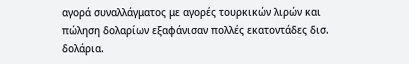αγορά συναλλάγματος με αγορές τουρκικών λιρών και πώληση δολαρίων εξαφάνισαν πολλές εκατοντάδες δισ. δολάρια.